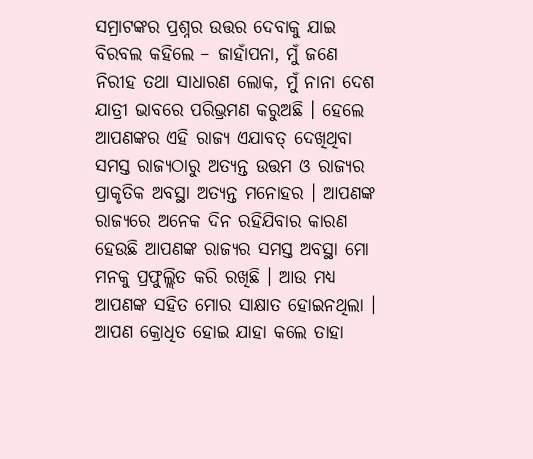ସମ୍ରାଟଙ୍କର ପ୍ରଶ୍ନର ଉତ୍ତର ଦେବାକୁ ଯାଇ ବିରବଲ କହିଲେ – ଜାହାଁପନା, ମୁଁ ଜଣେ ନିରୀହ ତଥା ସାଧାରଣ ଲୋକ, ମୁଁ ନାନା ଦେଶ ଯାତ୍ରୀ ଭାବରେ ପରିଭ୍ରମଣ କରୁଅଛି । ହେଲେ ଆପଣଙ୍କର ଏହି ରାଜ୍ୟ ଏଯାବତ୍ ଦେଖିଥିବା ସମସ୍ତ ରାଜ୍ୟଠାରୁ ଅତ୍ୟନ୍ତ ଉତ୍ତମ ଓ ରାଜ୍ୟର ପ୍ରାକୃତିକ ଅବସ୍ଥା ଅତ୍ୟନ୍ତ ମନୋହର । ଆପଣଙ୍କ ରାଜ୍ୟରେ ଅନେକ ଦିନ ରହିଯିବାର କାରଣ ହେଉଛି ଆପଣଙ୍କ ରାଜ୍ୟର ସମସ୍ତ ଅବସ୍ଥା ମୋ ମନକୁ ପ୍ରଫୁଲ୍ଲିତ କରି ରଖିଛି । ଆଉ ମଧ୍ୟ ଆପଣଙ୍କ ସହିତ ମୋର ସାକ୍ଷାତ ହୋଇନଥିଲା । ଆପଣ କ୍ରୋଧିତ ହୋଇ ଯାହା କଲେ ତାହା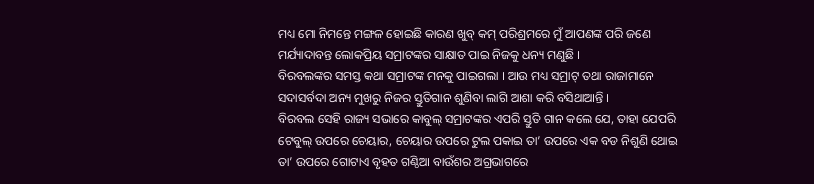ମଧ୍ୟ ମୋ ନିମନ୍ତେ ମଙ୍ଗଳ ହୋଇଛି କାରଣ ଖୁବ୍ କମ୍ ପରିଶ୍ରମରେ ମୁଁ ଆପଣଙ୍କ ପରି ଜଣେ ମର୍ଯ୍ୟାଦାବନ୍ତ ଲୋକପ୍ରିୟ ସମ୍ରାଟଙ୍କର ସାକ୍ଷାତ ପାଇ ନିଜକୁ ଧନ୍ୟ ମଣୁଛି ।
ବିରବଲଙ୍କର ସମସ୍ତ କଥା ସମ୍ରାଟଙ୍କ ମନକୁ ପାଇଗଲା । ଆଉ ମଧ୍ୟ ସମ୍ରାଟ୍ ତଥା ରାଜାମାନେ ସଦାସର୍ବଦା ଅନ୍ୟ ମୁଖରୁ ନିଜର ସ୍ତୁତିଗାନ ଶୁଣିବା ଲାଗି ଆଶା କରି ବସିଥାଆନ୍ତି ।
ବିରବଲ ସେହି ରାଜ୍ୟ ସଭାରେ କାବୁଲ୍ ସମ୍ରାଟଙ୍କର ଏପରି ସ୍ତୁତି ଗାନ କଲେ ଯେ, ତାହା ଯେପରି ଟେବୁଲ୍ ଉପରେ ଚେୟାର, ଚେୟାର ଉପରେ ଟୁଲ ପକାଇ ତା’ ଉପରେ ଏକ ବଡ ନିଶୁଣି ଥୋଇ ତା’ ଉପରେ ଗୋଟାଏ ବୃହତ ଗଣ୍ଠିଆ ବାଉଁଶର ଅଗ୍ରଭାଗରେ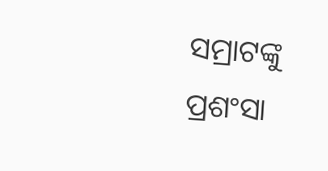ସମ୍ରାଟଙ୍କୁ ପ୍ରଶଂସା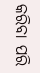କରିବା ପରି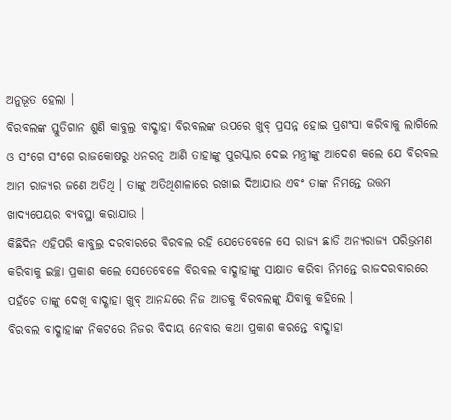ଅନୁଭୂତ ହେଲା ।
ବିରବଲଙ୍କ ସ୍ତୁତିଗାନ ଶୁଣି କାବୁଲ୍ର ବାଦ୍ଶାହା ବିରବଲଙ୍କ ଉପରେ ଖୁବ୍ ପ୍ରସନ୍ନ ହୋଇ ପ୍ରଶଂସା କରିବାକୁ ଲାଗିଲେ ଓ ସଂଗେ ସଂଗେ ରାଜକୋଷରୁ ଧନରତ୍ନ ଆଣି ତାହାଙ୍କୁ ପୁରସ୍କାର ଦେଇ ମନ୍ତ୍ରୀଙ୍କୁ ଆଦେଶ କଲେ ଯେ ବିରବଲ ଆମ ରାଜ୍ୟର ଜଣେ ଅତିଥି । ତାଙ୍କୁ ଅତିଥିଶାଳାରେ ରଖାଇ ଦିଆଯାଉ ଏବଂ ତାଙ୍କ ନିମନ୍ତେ ଉତ୍ତମ ଖାଦ୍ୟପେୟର ବ୍ୟବସ୍ଥା କରାଯାଉ ।
କିଛିଦିନ ଏହିପରି କାବୁଲ୍ର ଦରବାରରେ ବିରବଲ ରହି ଯେତେବେଳେ ସେ ରାଜ୍ୟ ଛାଡି ଅନ୍ୟରାଜ୍ୟ ପରିଭ୍ରମଣ କରିବାକୁ ଇଚ୍ଛା ପ୍ରକାଶ କଲେ ସେତେବେଳେ ବିରବଲ ବାଦ୍ଶାହାଙ୍କୁ ସାକ୍ଷାତ କରିବା ନିମନ୍ତେ ରାଜଦରବାରରେ ପହଁଚେ ତାଙ୍କୁ ଦେଖି ବାଦ୍ଶାହା ଖୁବ୍ ଆନନ୍ଦରେ ନିଜ ଆଡକୁ ବିରବଲଙ୍କୁ ଯିବାକୁ କହିଲେ ।
ବିରବଲ ବାଦ୍ଶାହାଙ୍କ ନିକଟରେ ନିଜର ବିଦାୟ ନେବାର କଥା ପ୍ରକାଶ କରନ୍ତେ ବାଦ୍ଶାହା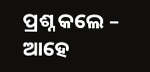ପ୍ରଶ୍ନ କଲେ – ଆହେ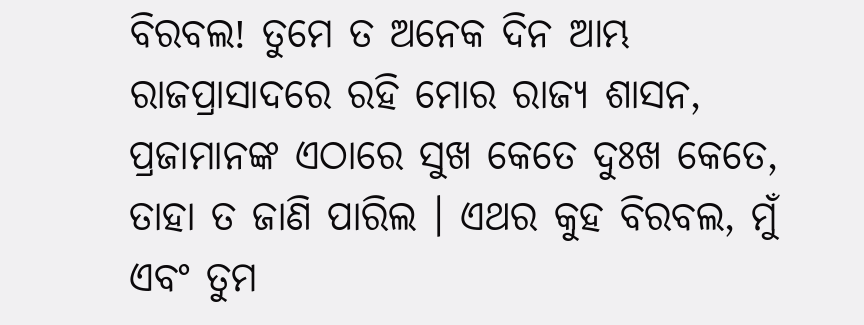ବିରବଲ! ତୁମେ ତ ଅନେକ ଦିନ ଆମ୍ଭ ରାଜପ୍ରାସାଦରେ ରହି ମୋର ରାଜ୍ୟ ଶାସନ, ପ୍ରଜାମାନଙ୍କ ଏଠାରେ ସୁଖ କେତେ ଦୁଃଖ କେତେ, ତାହା ତ ଜାଣି ପାରିଲ । ଏଥର କୁହ ବିରବଲ, ମୁଁ ଏବଂ ତୁମ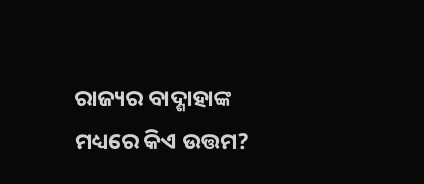ରାଜ୍ୟର ବାଦ୍ଶାହାଙ୍କ ମଧ୍ୟରେ କିଏ ଉତ୍ତମ?